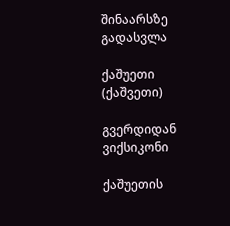შინაარსზე გადასვლა

ქაშუეთი (ქაშვეთი)

გვერდიდან ვიქსიკონი

ქაშუეთის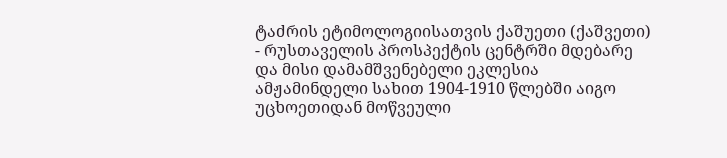ტაძრის ეტიმოლოგიისათვის ქაშუეთი (ქაშვეთი) - რუსთაველის პროსპექტის ცენტრში მდებარე და მისი დამამშვენებელი ეკლესია ამჟამინდელი სახით 1904-1910 წლებში აიგო უცხოეთიდან მოწვეული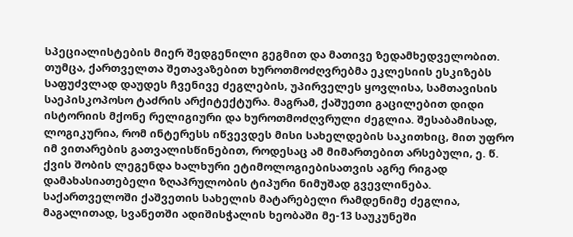სპეციალისტების მიერ შედგენილი გეგმით და მათივე ზედამხედველობით. თუმცა, ქართველთა შეთავაზებით ხუროთმოძღვრებმა ეკლესიის ესკიზებს საფუძვლად დაუდეს ჩვენივე ძეგლების, უპირველეს ყოვლისა, სამთავისის საეპისკოპოსო ტაძრის არქიტექტურა. მაგრამ, ქაშუეთი გაცილებით დიდი ისტორიის მქონე რელიგიური და ხუროთმოძღვრული ძეგლია. შესაბამისად, ლოგიკურია, რომ ინტერესს იწვევდეს მისი სახელდების საკითხიც, მით უფრო იმ ვითარების გათვალისწინებით, როდესაც ამ მიმართებით არსებული, ე. წ. ქვის შობის ლეგენდა ხალხური ეტიმოლოგიებისათვის აგრე რიგად დამახასიათებელი ზღაპრულობის ტიპური ნიმუშად გვევლინება. საქართველოში ქაშვეთის სახელის მატარებელი რამდენიმე ძეგლია, მაგალითად, სვანეთში ადიშისჭალის ხეობაში მე-13 საუკუნეში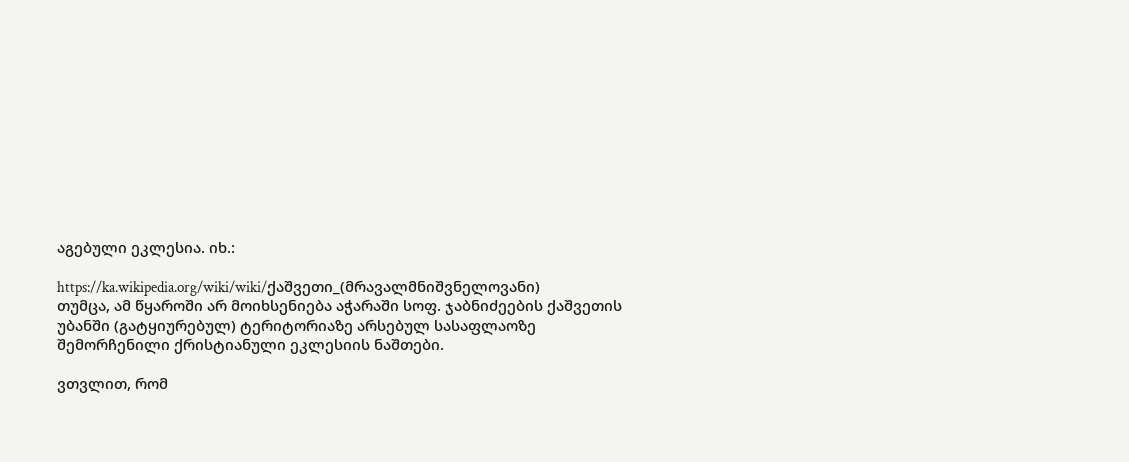აგებული ეკლესია. იხ.:

https://ka.wikipedia.org/wiki/wiki/ქაშვეთი_(მრავალმნიშვნელოვანი)
თუმცა, ამ წყაროში არ მოიხსენიება აჭარაში სოფ. ჯაბნიძეების ქაშვეთის უბანში (გატყიურებულ) ტერიტორიაზე არსებულ სასაფლაოზე შემორჩენილი ქრისტიანული ეკლესიის ნაშთები.

ვთვლით, რომ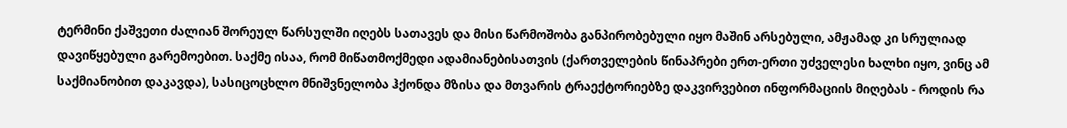ტერმინი ქაშვეთი ძალიან შორეულ წარსულში იღებს სათავეს და მისი წარმოშობა განპირობებული იყო მაშინ არსებული, ამჟამად კი სრულიად დავიწყებული გარემოებით. საქმე ისაა, რომ მიწათმოქმედი ადამიანებისათვის (ქართველების წინაპრები ერთ-ერთი უძველესი ხალხი იყო, ვინც ამ საქმიანობით დაკავდა), სასიცოცხლო მნიშვნელობა ჰქონდა მზისა და მთვარის ტრაექტორიებზე დაკვირვებით ინფორმაციის მიღებას - როდის რა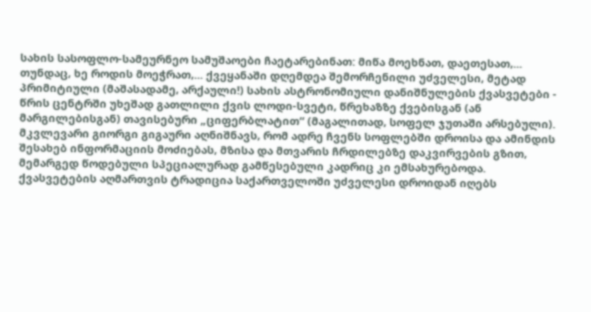სახის სასოფლო-სამეურნეო სამუშაოები ჩაეტარებინათ: მიწა მოეხნათ, დაეთესათ,... თუნდაც, ხე როდის მოეჭრათ,... ქვეყანაში დღემდეა შემორჩენილი უძველესი, მეტად პრიმიტიული (მაშასადამე, არქაული!) სახის ასტრონომიული დანიშნულების ქვასვეტები - წრის ცენტრში უხეშად გათლილი ქვის ლოდი-სვეტი, წრეხაზზე ქვებისგან (ან მარგილებისგან) თავისებური „ციფერბლატით“ (მაგალითად, სოფელ ჯუთაში არსებული). მკვლევარი გიორგი გიგაური აღნიშნავს, რომ ადრე ჩვენს სოფლებში დროისა და ამინდის შესახებ ინფორმაციის მოძიებას, მზისა და მთვარის ჩრდილებზე დაკვირვების გზით, მემარგედ წოდებული სპეციალურად გამწესებული კადრიც კი ემსახურებოდა. ქვასვეტების აღმართვის ტრადიცია საქართველოში უძველესი დროიდან იღებს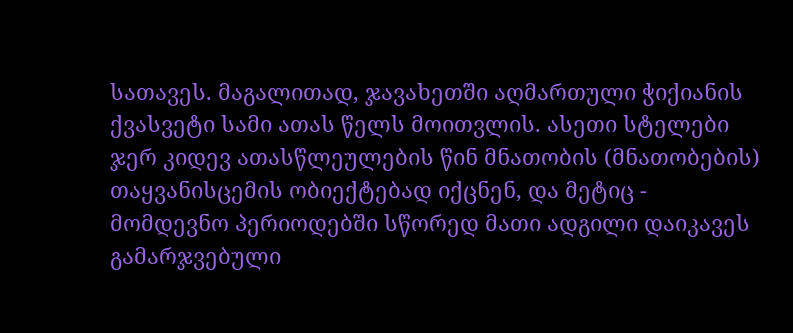სათავეს. მაგალითად, ჯავახეთში აღმართული ჭიქიანის ქვასვეტი სამი ათას წელს მოითვლის. ასეთი სტელები ჯერ კიდევ ათასწლეულების წინ მნათობის (მნათობების) თაყვანისცემის ობიექტებად იქცნენ, და მეტიც - მომდევნო პერიოდებში სწორედ მათი ადგილი დაიკავეს გამარჯვებული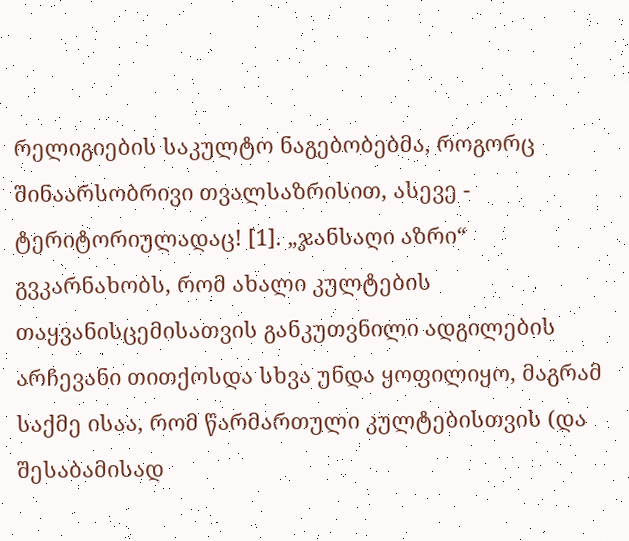რელიგიების საკულტო ნაგებობებმა, როგორც შინაარსობრივი თვალსაზრისით, ასევე - ტერიტორიულადაც! [1]. „ჯანსაღი აზრი“ გვკარნახობს, რომ ახალი კულტების თაყვანისცემისათვის განკუთვნილი ადგილების არჩევანი თითქოსდა სხვა უნდა ყოფილიყო, მაგრამ საქმე ისაა, რომ წარმართული კულტებისთვის (და შესაბამისად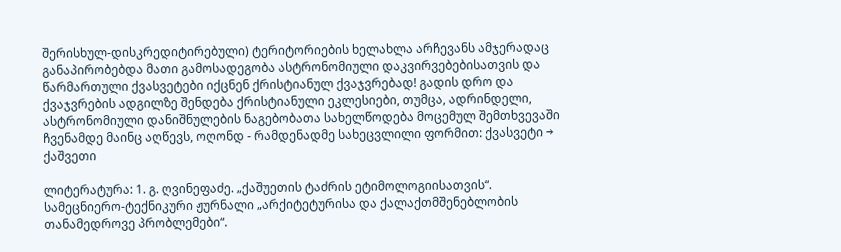შერისხულ-დისკრედიტირებული) ტერიტორიების ხელახლა არჩევანს ამჯერადაც განაპირობებდა მათი გამოსადეგობა ასტრონომიული დაკვირვებებისათვის და წარმართული ქვასვეტები იქცნენ ქრისტიანულ ქვაჯვრებად! გადის დრო და ქვაჯვრების ადგილზე შენდება ქრისტიანული ეკლესიები, თუმცა, ადრინდელი, ასტრონომიული დანიშნულების ნაგებობათა სახელწოდება მოცემულ შემთხვევაში ჩვენამდე მაინც აღწევს, ოღონდ - რამდენადმე სახეცვლილი ფორმით: ქვასვეტი → ქაშვეთი

ლიტერატურა: 1. გ. ღვინეფაძე. „ქაშუეთის ტაძრის ეტიმოლოგიისათვის“. სამეცნიერო-ტექნიკური ჟურნალი „არქიტეტურისა და ქალაქთმშენებლობის თანამედროვე პრობლემები“.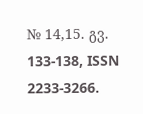№ 14,15. გვ. 133-138, ISSN 2233-3266.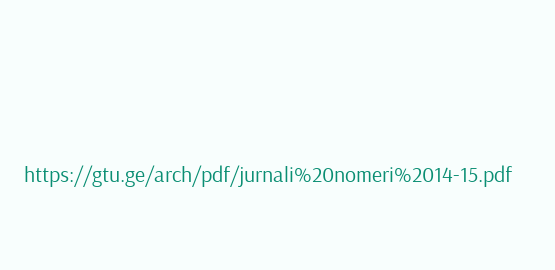https://gtu.ge/arch/pdf/jurnali%20nomeri%2014-15.pdf